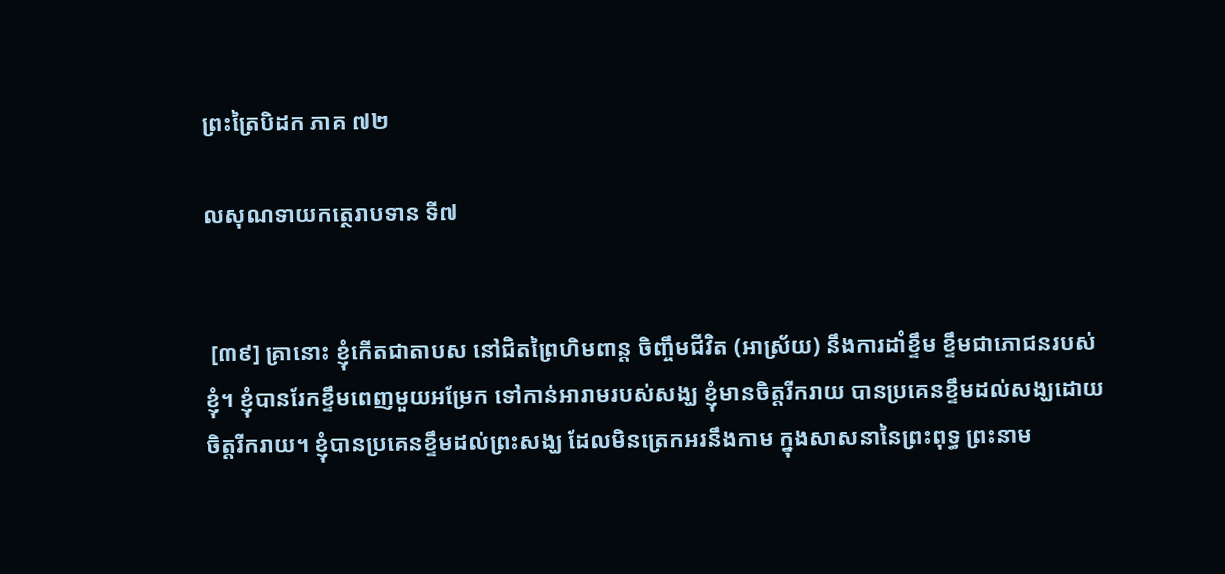ព្រះត្រៃបិដក ភាគ ៧២

លសុណទាយកត្ថេរាបទាន ទី៧


 [៣៩] គ្រានោះ ខ្ញុំកើតជាតាបស នៅជិតព្រៃហិមពាន្ត ចិញ្ចឹមជីវិត (អាស្រ័យ) នឹងការដាំខ្ទឹម ខ្ទឹមជាភោជនរបស់ខ្ញុំ។ ខ្ញុំបានរែកខ្ទឹមពេញមួយអម្រែក ទៅកាន់អារាមរបស់សង្ឃ ខ្ញុំមានចិត្តរីករាយ បានប្រគេនខ្ទឹមដល់សង្ឃដោយចិត្តរីករាយ។ ខ្ញុំបានប្រគេនខ្ទឹមដល់ព្រះសង្ឃ ដែលមិនត្រេកអរនឹងកាម ក្នុងសាសនានៃព្រះពុទ្ធ ព្រះនាម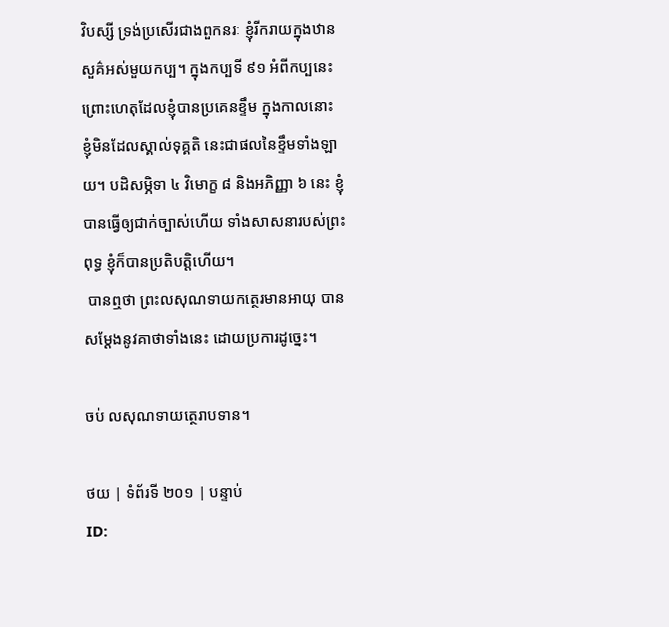វិបស្សី ទ្រង់ប្រសើរជាងពួកនរៈ ខ្ញុំរីករាយក្នុងឋានសួគ៌អស់មួយកប្ប។ ក្នុងកប្បទី ៩១ អំពីកប្បនេះ ព្រោះហេតុដែលខ្ញុំបានប្រគេនខ្ទឹម ក្នុងកាលនោះ ខ្ញុំមិនដែលស្គាល់ទុគ្គតិ នេះជាផលនៃខ្ទឹមទាំងឡាយ។ បដិសម្ភិទា ៤ វិមោក្ខ ៨ និងអភិញ្ញា ៦ នេះ ខ្ញុំបានធ្វើឲ្យជាក់ច្បាស់ហើយ ទាំងសាសនារបស់ព្រះពុទ្ធ ខ្ញុំក៏បានប្រតិបត្តិហើយ។
 បានឮថា ព្រះលសុណទាយកត្ថេរមានអាយុ បានសម្តែងនូវគាថាទាំងនេះ ដោយប្រការដូច្នេះ។

ចប់ លសុណទាយត្ថេរាបទាន។

ថយ | ទំព័រទី ២០១ | បន្ទាប់
ID: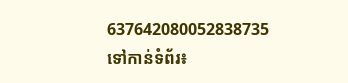637642080052838735
ទៅកាន់ទំព័រ៖